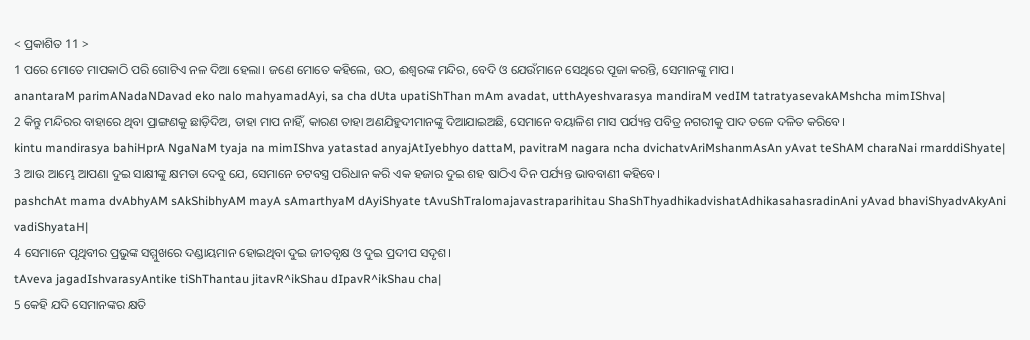< ପ୍ରକାଶିତ 11 >
1 ପରେ ମୋତେ ମାପକାଠି ପରି ଗୋଟିଏ ନଳ ଦିଆ ହେଲା। ଜଣେ ମୋତେ କହିଲେ, ଉଠ, ଈଶ୍ବରଙ୍କ ମନ୍ଦିର, ବେଦି ଓ ଯେଉଁମାନେ ସେଥିରେ ପୂଜା କରନ୍ତି, ସେମାନଙ୍କୁ ମାପ।
anantaraM parimANadaNDavad eko nalo mahyamadAyi, sa cha dUta upatiShThan mAm avadat, utthAyeshvarasya mandiraM vedIM tatratyasevakAMshcha mimIShva|
2 କିନ୍ତୁ ମନ୍ଦିରର ବାହାରେ ଥିବା ପ୍ରାଙ୍ଗଣକୁ ଛାଡ଼ିଦିଅ, ତାହା ମାପ ନାହିଁ, କାରଣ ତାହା ଅଣଯିହୁଦୀମାନଙ୍କୁ ଦିଆଯାଇଅଛି, ସେମାନେ ବୟାଳିଶ ମାସ ପର୍ଯ୍ୟନ୍ତ ପବିତ୍ର ନଗରୀକୁ ପାଦ ତଳେ ଦଳିତ କରିବେ।
kintu mandirasya bahiHprA NgaNaM tyaja na mimIShva yatastad anyajAtIyebhyo dattaM, pavitraM nagara ncha dvichatvAriMshanmAsAn yAvat teShAM charaNai rmarddiShyate|
3 ଆଉ ଆମ୍ଭେ ଆପଣା ଦୁଇ ସାକ୍ଷୀଙ୍କୁ କ୍ଷମତା ଦେବୁ ଯେ, ସେମାନେ ଚଟବସ୍ତ୍ର ପରିଧାନ କରି ଏକ ହଜାର ଦୁଇ ଶହ ଷାଠିଏ ଦିନ ପର୍ଯ୍ୟନ୍ତ ଭାବବାଣୀ କହିବେ।
pashchAt mama dvAbhyAM sAkShibhyAM mayA sAmarthyaM dAyiShyate tAvuShTralomajavastraparihitau ShaShThyadhikadvishatAdhikasahasradinAni yAvad bhaviShyadvAkyAni vadiShyataH|
4 ସେମାନେ ପୃଥିବୀର ପ୍ରଭୁଙ୍କ ସମ୍ମୁଖରେ ଦଣ୍ଡାୟମାନ ହୋଇଥିବା ଦୁଇ ଜୀତବୃକ୍ଷ ଓ ଦୁଇ ପ୍ରଦୀପ ସଦୃଶ।
tAveva jagadIshvarasyAntike tiShThantau jitavR^ikShau dIpavR^ikShau cha|
5 କେହି ଯଦି ସେମାନଙ୍କର କ୍ଷତି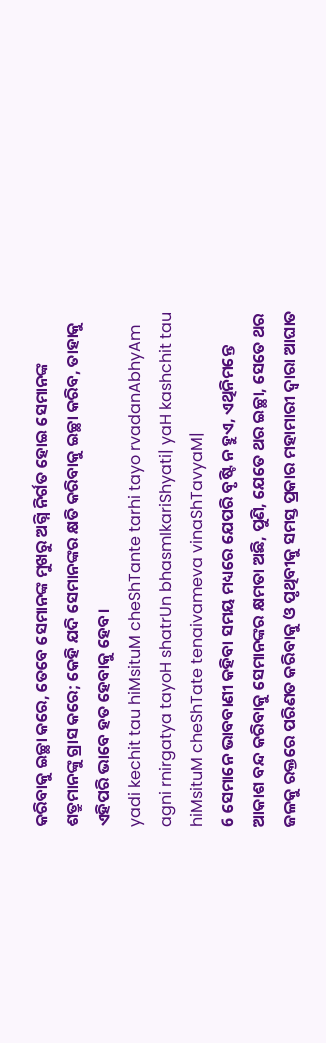କରିବାକୁ ଇଚ୍ଛା କରେ, ତେବେ ସେମାନଙ୍କ ମୁଖରୁ ଅଗ୍ନି ନିର୍ଗତ ହୋଇ ସେମାନଙ୍କ ଶତ୍ରୁମାନଙ୍କୁ ଗ୍ରାସ କରେ; କେହି ଯଦି ସେମାନଙ୍କର କ୍ଷତି କରିବାକୁ ଇଚ୍ଛା କରିବ, ତାହାକୁ ଏହିପରି ଭାବେ ହତ ହେବାକୁ ହେବ।
yadi kechit tau hiMsituM cheShTante tarhi tayo rvadanAbhyAm agni rnirgatya tayoH shatrUn bhasmIkariShyati| yaH kashchit tau hiMsituM cheShTate tenaivameva vinaShTavyaM|
6 ସେମାନେ ଭାବବାଣୀ କହିବା ସମୟ ମଧ୍ୟରେ ଯେପରି ବୃଷ୍ଟି ନ ହୁଏ, ଏଥିନିମନ୍ତେ ଆକାଶ ବନ୍ଦ କରିବାକୁ ସେମାନଙ୍କର କ୍ଷମତା ଅଛି, ପୁଣି, ଯେତେ ଥର ଇଚ୍ଛା, ସେତେ ଥର ଜଳକୁ ରକ୍ତରେ ପରିଣତ କରିବାକୁ ଓ ପୃଥିବୀକୁ ସମସ୍ତ ପ୍ରକାର ମହାମାରୀ ଦ୍ୱାରା ଆଘାତ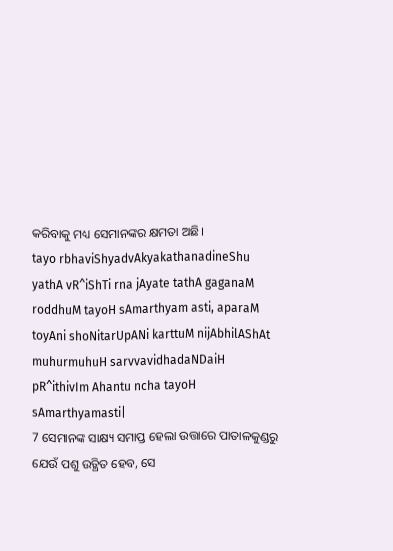କରିବାକୁ ମଧ୍ୟ ସେମାନଙ୍କର କ୍ଷମତା ଅଛି।
tayo rbhaviShyadvAkyakathanadineShu yathA vR^iShTi rna jAyate tathA gaganaM roddhuM tayoH sAmarthyam asti, aparaM toyAni shoNitarUpANi karttuM nijAbhilAShAt muhurmuhuH sarvvavidhadaNDaiH pR^ithivIm Ahantu ncha tayoH sAmarthyamasti|
7 ସେମାନଙ୍କ ସାକ୍ଷ୍ୟ ସମାପ୍ତ ହେଲା ଉତ୍ତାରେ ପାତାଳକୁଣ୍ଡରୁ ଯେଉଁ ପଶୁ ଉତ୍ଥିତ ହେବ, ସେ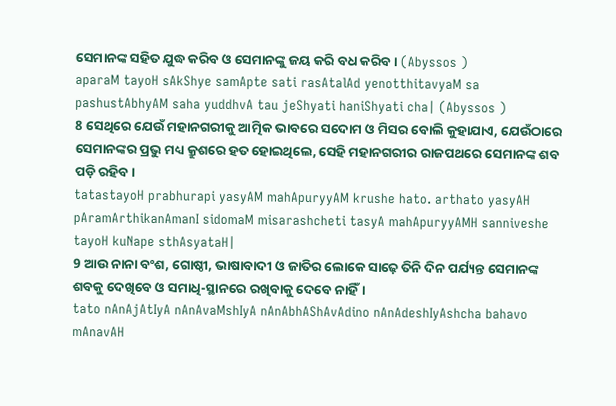ସେମାନଙ୍କ ସହିତ ଯୁଦ୍ଧ କରିବ ଓ ସେମାନଙ୍କୁ ଜୟ କରି ବଧ କରିବ। (Abyssos )
aparaM tayoH sAkShye samApte sati rasAtalAd yenotthitavyaM sa pashustAbhyAM saha yuddhvA tau jeShyati haniShyati cha| (Abyssos )
8 ସେଥିରେ ଯେଉଁ ମହାନଗରୀକୁ ଆତ୍ମିକ ଭାବରେ ସଦୋମ ଓ ମିସର ବୋଲି କୁହାଯାଏ, ଯେଉଁଠାରେ ସେମାନଙ୍କର ପ୍ରଭୁ ମଧ୍ୟ କ୍ରୁଶରେ ହତ ହୋଇଥିଲେ, ସେହି ମହାନଗରୀର ରାଜପଥରେ ସେମାନଙ୍କ ଶବ ପଡ଼ି ରହିବ।
tatastayoH prabhurapi yasyAM mahApuryyAM krushe hato. arthato yasyAH pAramArthikanAmanI sidomaM misarashcheti tasyA mahApuryyAMH sanniveshe tayoH kuNape sthAsyataH|
9 ଆଉ ନାନା ବଂଶ, ଗୋଷ୍ଠୀ, ଭାଷାବାଦୀ ଓ ଜାତିର ଲୋକେ ସାଢ଼େ ତିନି ଦିନ ପର୍ଯ୍ୟନ୍ତ ସେମାନଙ୍କ ଶବକୁ ଦେଖିବେ ଓ ସମାଧି-ସ୍ଥାନରେ ରଖିବାକୁ ଦେବେ ନାହିଁ।
tato nAnAjAtIyA nAnAvaMshIyA nAnAbhAShAvAdino nAnAdeshIyAshcha bahavo mAnavAH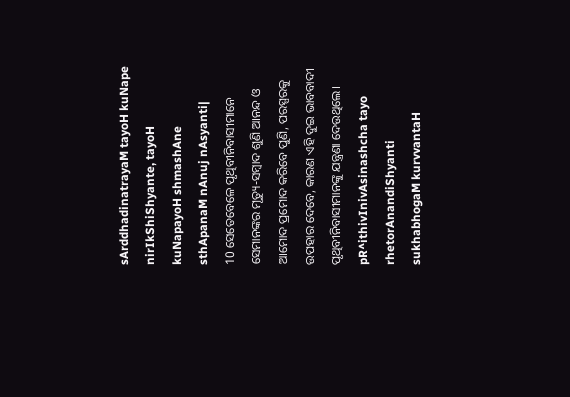sArddhadinatrayaM tayoH kuNape nirIkShiShyante, tayoH kuNapayoH shmashAne sthApanaM nAnuj nAsyanti|
10 ସେତେବେଳେ ପୃଥିବୀନିବାସୀମାନେ ସେମାନଙ୍କର ମୃତ୍ୟୁ-ସମ୍ବାଦ ଶୁଣି ଆନନ୍ଦ ଓ ଆମୋଦ ପ୍ରମୋଦ କରିବେ ପୁଣି, ପରସ୍ପରକୁ ଉପହାର ଦେବେ, କାରଣ ଏହି ଦୁଇ ଭାବବାଦୀ ପୃଥିବୀନିବାସୀମାନଙ୍କୁ ଯନ୍ତ୍ରଣା ଦେଉଥିଲେ।
pR^ithivInivAsinashcha tayo rhetorAnandiShyanti sukhabhogaM kurvvantaH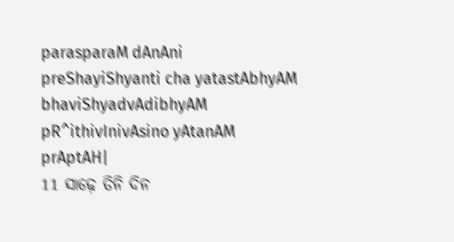parasparaM dAnAni preShayiShyanti cha yatastAbhyAM bhaviShyadvAdibhyAM pR^ithivInivAsino yAtanAM prAptAH|
11 ସାଢ଼େ ତିନି ଦିନ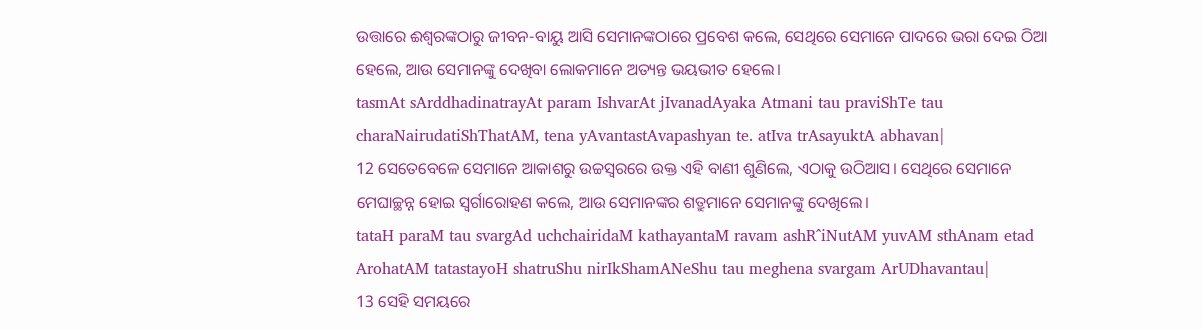ଉତ୍ତାରେ ଈଶ୍ବରଙ୍କଠାରୁ ଜୀବନ-ବାୟୁ ଆସି ସେମାନଙ୍କଠାରେ ପ୍ରବେଶ କଲେ, ସେଥିରେ ସେମାନେ ପାଦରେ ଭରା ଦେଇ ଠିଆ ହେଲେ, ଆଉ ସେମାନଙ୍କୁ ଦେଖିବା ଲୋକମାନେ ଅତ୍ୟନ୍ତ ଭୟଭୀତ ହେଲେ।
tasmAt sArddhadinatrayAt param IshvarAt jIvanadAyaka Atmani tau praviShTe tau charaNairudatiShThatAM, tena yAvantastAvapashyan te. atIva trAsayuktA abhavan|
12 ସେତେବେଳେ ସେମାନେ ଆକାଶରୁ ଉଚ୍ଚସ୍ୱରରେ ଉକ୍ତ ଏହି ବାଣୀ ଶୁଣିଲେ, ଏଠାକୁ ଉଠିଆସ। ସେଥିରେ ସେମାନେ ମେଘାଚ୍ଛନ୍ନ ହୋଇ ସ୍ୱର୍ଗାରୋହଣ କଲେ, ଆଉ ସେମାନଙ୍କର ଶତ୍ରୁମାନେ ସେମାନଙ୍କୁ ଦେଖିଲେ।
tataH paraM tau svargAd uchchairidaM kathayantaM ravam ashR^iNutAM yuvAM sthAnam etad ArohatAM tatastayoH shatruShu nirIkShamANeShu tau meghena svargam ArUDhavantau|
13 ସେହି ସମୟରେ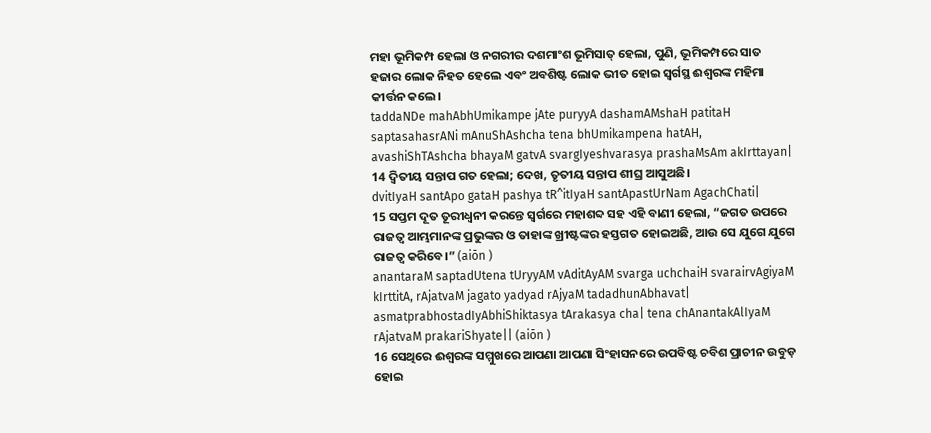ମହା ଭୂମିକମ୍ପ ହେଲା ଓ ନଗରୀର ଦଶମାଂଶ ଭୂମିସାତ୍ ହେଲା, ପୁଣି, ଭୂମିକମ୍ପରେ ସାତ ହଜାର ଲୋକ ନିହତ ହେଲେ ଏବଂ ଅବଶିଷ୍ଟ ଲୋକ ଭୀତ ହୋଇ ସ୍ୱର୍ଗସ୍ଥ ଈଶ୍ବରଙ୍କ ମହିମା କୀର୍ତ୍ତନ କଲେ।
taddaNDe mahAbhUmikampe jAte puryyA dashamAMshaH patitaH saptasahasrANi mAnuShAshcha tena bhUmikampena hatAH, avashiShTAshcha bhayaM gatvA svargIyeshvarasya prashaMsAm akIrttayan|
14 ଦ୍ୱିତୀୟ ସନ୍ତାପ ଗତ ହେଲା; ଦେଖ, ତୃତୀୟ ସନ୍ତାପ ଶୀଘ୍ର ଆସୁଅଛି।
dvitIyaH santApo gataH pashya tR^itIyaH santApastUrNam AgachChati|
15 ସପ୍ତମ ଦୂତ ତୂରୀଧ୍ୱନୀ କରନ୍ତେ ସ୍ୱର୍ଗରେ ମହାଶବ୍ଦ ସହ ଏହି ବାଣୀ ହେଲା, “ଜଗତ ଉପରେ ରାଜତ୍ୱ ଆମ୍ଭମାନଙ୍କ ପ୍ରଭୁଙ୍କର ଓ ତାହାଙ୍କ ଖ୍ରୀଷ୍ଟଙ୍କର ହସ୍ତଗତ ହୋଇଅଛି, ଆଉ ସେ ଯୁଗେ ଯୁଗେ ରାଜତ୍ୱ କରିବେ।” (aiōn )
anantaraM saptadUtena tUryyAM vAditAyAM svarga uchchaiH svarairvAgiyaM kIrttitA, rAjatvaM jagato yadyad rAjyaM tadadhunAbhavat| asmatprabhostadIyAbhiShiktasya tArakasya cha| tena chAnantakAlIyaM rAjatvaM prakariShyate|| (aiōn )
16 ସେଥିରେ ଈଶ୍ବରଙ୍କ ସମ୍ମୁଖରେ ଆପଣା ଆପଣା ସିଂହାସନରେ ଉପବିଷ୍ଟ ଚବିଶ ପ୍ରାଚୀନ ଉବୁଡ଼ ହୋଇ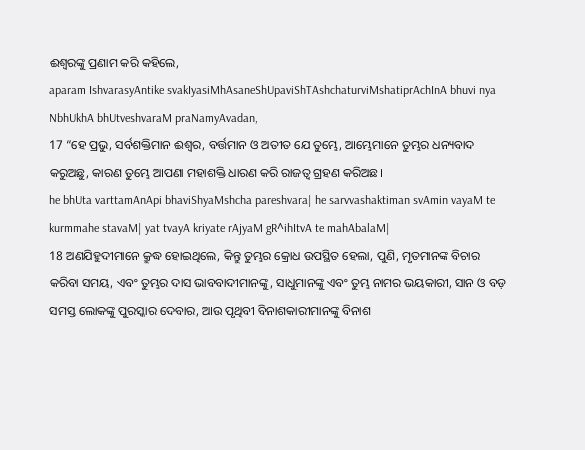ଈଶ୍ବରଙ୍କୁ ପ୍ରଣାମ କରି କହିଲେ,
aparam IshvarasyAntike svakIyasiMhAsaneShUpaviShTAshchaturviMshatiprAchInA bhuvi nya NbhUkhA bhUtveshvaraM praNamyAvadan,
17 “ହେ ପ୍ରଭୁ, ସର୍ବଶକ୍ତିମାନ ଈଶ୍ବର, ବର୍ତ୍ତମାନ ଓ ଅତୀତ ଯେ ତୁମ୍ଭେ, ଆମ୍ଭେମାନେ ତୁମ୍ଭର ଧନ୍ୟବାଦ କରୁଅଛୁ, କାରଣ ତୁମ୍ଭେ ଆପଣା ମହାଶକ୍ତି ଧାରଣ କରି ରାଜତ୍ୱ ଗ୍ରହଣ କରିଅଛ।
he bhUta varttamAnApi bhaviShyaMshcha pareshvara| he sarvvashaktiman svAmin vayaM te kurmmahe stavaM| yat tvayA kriyate rAjyaM gR^ihItvA te mahAbalaM|
18 ଅଣଯିହୁଦୀମାନେ କ୍ରୁଦ୍ଧ ହୋଇଥିଲେ, କିନ୍ତୁ ତୁମ୍ଭର କ୍ରୋଧ ଉପସ୍ଥିତ ହେଲା, ପୁଣି, ମୃତମାନଙ୍କ ବିଚାର କରିବା ସମୟ, ଏବଂ ତୁମ୍ଭର ଦାସ ଭାବବାଦୀମାନଙ୍କୁ, ସାଧୁମାନଙ୍କୁ ଏବଂ ତୁମ୍ଭ ନାମର ଭୟକାରୀ, ସାନ ଓ ବଡ଼ ସମସ୍ତ ଲୋକଙ୍କୁ ପୁରସ୍କାର ଦେବାର, ଆଉ ପୃଥିବୀ ବିନାଶକାରୀମାନଙ୍କୁ ବିନାଶ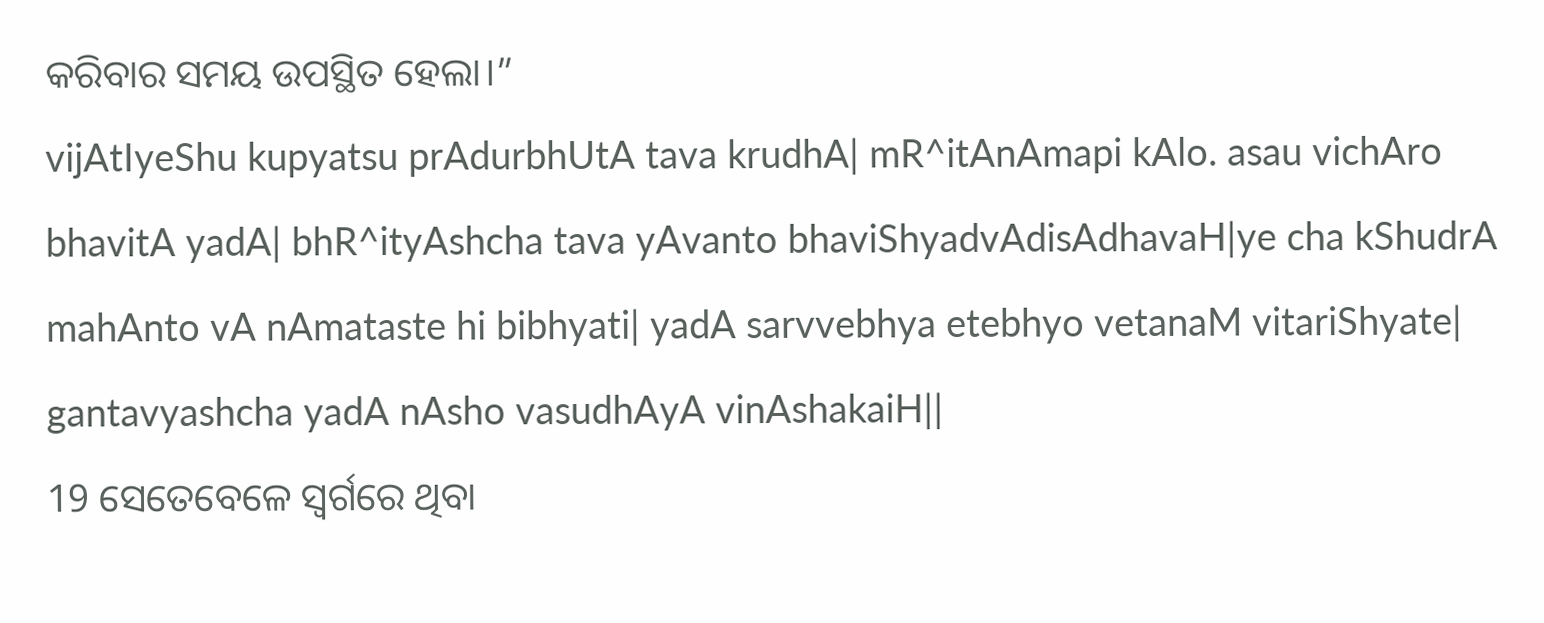କରିବାର ସମୟ ଉପସ୍ଥିତ ହେଲା।”
vijAtIyeShu kupyatsu prAdurbhUtA tava krudhA| mR^itAnAmapi kAlo. asau vichAro bhavitA yadA| bhR^ityAshcha tava yAvanto bhaviShyadvAdisAdhavaH|ye cha kShudrA mahAnto vA nAmataste hi bibhyati| yadA sarvvebhya etebhyo vetanaM vitariShyate| gantavyashcha yadA nAsho vasudhAyA vinAshakaiH||
19 ସେତେବେଳେ ସ୍ୱର୍ଗରେ ଥିବା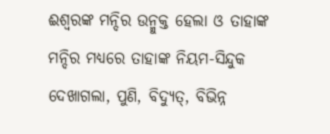ଈଶ୍ବରଙ୍କ ମନ୍ଦିର ଉନ୍ମୁକ୍ତ ହେଲା ଓ ତାହାଙ୍କ ମନ୍ଦିର ମଧ୍ୟରେ ତାହାଙ୍କ ନିୟମ-ସିନ୍ଦୁକ ଦେଖାଗଲା, ପୁଣି, ବିଦ୍ୟୁତ୍, ବିଭିନ୍ନ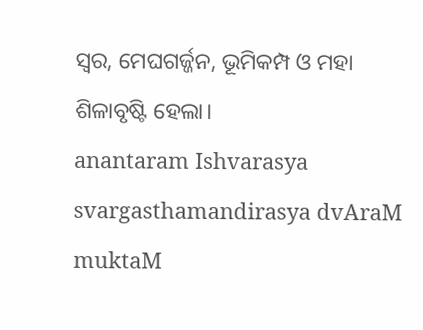ସ୍ୱର, ମେଘଗର୍ଜ୍ଜନ, ଭୂମିକମ୍ପ ଓ ମହା ଶିଳାବୃଷ୍ଟି ହେଲା।
anantaram Ishvarasya svargasthamandirasya dvAraM muktaM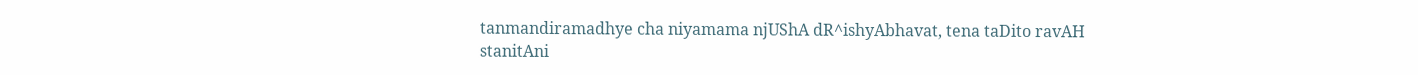tanmandiramadhye cha niyamama njUShA dR^ishyAbhavat, tena taDito ravAH stanitAni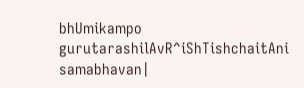bhUmikampo gurutarashilAvR^iShTishchaitAni samabhavan|